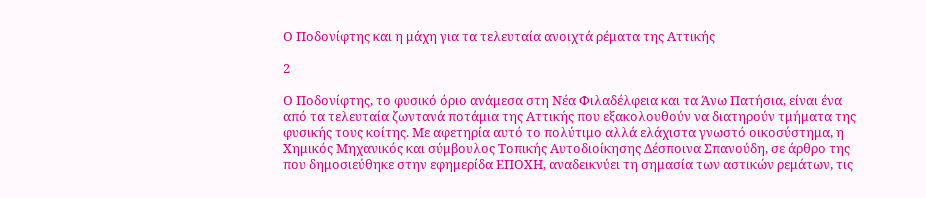Ο Ποδονίφτης και η μάχη για τα τελευταία ανοιχτά ρέματα της Αττικής

2

Ο Ποδονίφτης, το φυσικό όριο ανάμεσα στη Νέα Φιλαδέλφεια και τα Άνω Πατήσια, είναι ένα από τα τελευταία ζωντανά ποτάμια της Αττικής που εξακολουθούν να διατηρούν τμήματα της φυσικής τους κοίτης. Με αφετηρία αυτό το πολύτιμο αλλά ελάχιστα γνωστό οικοσύστημα, η Χημικός Μηχανικός και σύμβουλος Τοπικής Αυτοδιοίκησης Δέσποινα Σπανούδη, σε άρθρο της που δημοσιεύθηκε στην εφημερίδα ΕΠΟΧΗ, αναδεικνύει τη σημασία των αστικών ρεμάτων, τις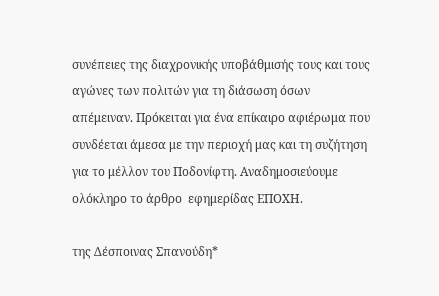συνέπειες της διαχρονικής υποβάθμισής τους και τους αγώνες των πολιτών για τη διάσωση όσων απέμειναν. Πρόκειται για ένα επίκαιρο αφιέρωμα που συνδέεται άμεσα με την περιοχή μας και τη συζήτηση για το μέλλον του Ποδονίφτη. Αναδημοσιεύουμε ολόκληρο το άρθρο  εφημερίδας ΕΠΟΧΗ.

της Δέσποινας Σπανούδη*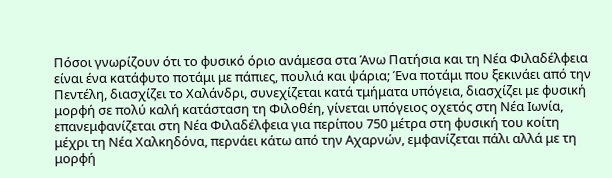Πόσοι γνωρίζουν ότι το φυσικό όριο ανάμεσα στα Άνω Πατήσια και τη Νέα Φιλαδέλφεια είναι ένα κατάφυτο ποτάμι με πάπιες, πουλιά και ψάρια; Ένα ποτάμι που ξεκινάει από την Πεντέλη, διασχίζει το Χαλάνδρι, συνεχίζεται κατά τμήματα υπόγεια, διασχίζει με φυσική μορφή σε πολύ καλή κατάσταση τη Φιλοθέη, γίνεται υπόγειος οχετός στη Νέα Ιωνία, επανεμφανίζεται στη Νέα Φιλαδέλφεια για περίπου 750 μέτρα στη φυσική του κοίτη μέχρι τη Νέα Χαλκηδόνα, περνάει κάτω από την Αχαρνών, εμφανίζεται πάλι αλλά με τη μορφή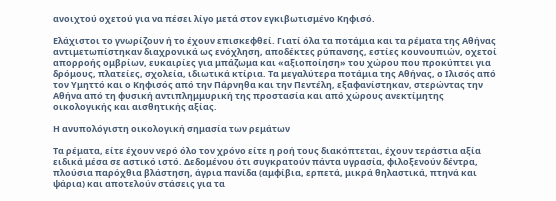ανοιχτού οχετού για να πέσει λίγο μετά στον εγκιβωτισμένο Κηφισό.

Ελάχιστοι το γνωρίζουν ή το έχουν επισκεφθεί. Γιατί όλα τα ποτάμια και τα ρέματα της Αθήνας αντιμετωπίστηκαν διαχρονικά ως ενόχληση, αποδέκτες ρύπανσης, εστίες κουνουπιών, οχετοί απορροής ομβρίων, ευκαιρίες για μπάζωμα και «αξιοποίηση» του χώρου που προκύπτει για δρόμους, πλατείες, σχολεία, ιδιωτικά κτίρια. Τα μεγαλύτερα ποτάμια της Αθήνας, ο Ιλισός από τον Υμηττό και ο Κηφισός από την Πάρνηθα και την Πεντέλη, εξαφανίστηκαν, στερώντας την Αθήνα από τη φυσική αντιπλημμυρική της προστασία και από χώρους ανεκτίμητης οικολογικής και αισθητικής αξίας.

Η ανυπολόγιστη οικολογική σημασία των ρεμάτων

Τα ρέματα, είτε έχουν νερό όλο τον χρόνο είτε η ροή τους διακόπτεται, έχουν τεράστια αξία ειδικά μέσα σε αστικό ιστό. Δεδομένου ότι συγκρατούν πάντα υγρασία, φιλοξενούν δέντρα, πλούσια παρόχθια βλάστηση, άγρια πανίδα (αμφίβια, ερπετά, μικρά θηλαστικά, πτηνά και ψάρια) και αποτελούν στάσεις για τα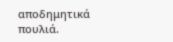αποδημητικά πουλιά.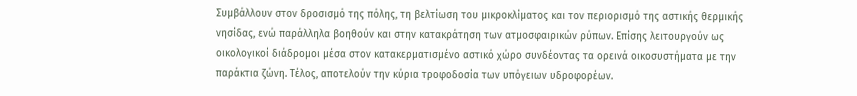Συμβάλλουν στον δροσισμό της πόλης, τη βελτίωση του μικροκλίματος και τον περιορισμό της αστικής θερμικής νησίδας, ενώ παράλληλα βοηθούν και στην κατακράτηση των ατμοσφαιρικών ρύπων. Επίσης λειτουργούν ως οικολογικοί διάδρομοι μέσα στον κατακερματισμένο αστικό χώρο συνδέοντας τα ορεινά οικοσυστήματα με την παράκτια ζώνη. Τέλος, αποτελούν την κύρια τροφοδοσία των υπόγειων υδροφορέων.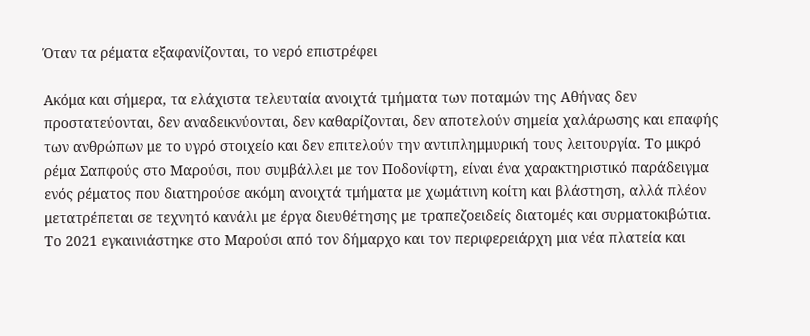Όταν τα ρέματα εξαφανίζονται, το νερό επιστρέφει

Ακόμα και σήμερα, τα ελάχιστα τελευταία ανοιχτά τμήματα των ποταμών της Αθήνας δεν προστατεύονται, δεν αναδεικνύονται, δεν καθαρίζονται, δεν αποτελούν σημεία χαλάρωσης και επαφής των ανθρώπων με το υγρό στοιχείο και δεν επιτελούν την αντιπλημμυρική τους λειτουργία. Το μικρό ρέμα Σαπφούς στο Μαρούσι, που συμβάλλει με τον Ποδονίφτη, είναι ένα χαρακτηριστικό παράδειγμα ενός ρέματος που διατηρούσε ακόμη ανοιχτά τμήματα με χωμάτινη κοίτη και βλάστηση, αλλά πλέον μετατρέπεται σε τεχνητό κανάλι με έργα διευθέτησης με τραπεζοειδείς διατομές και συρματοκιβώτια. Το 2021 εγκαινιάστηκε στο Μαρούσι από τον δήμαρχο και τον περιφερειάρχη μια νέα πλατεία και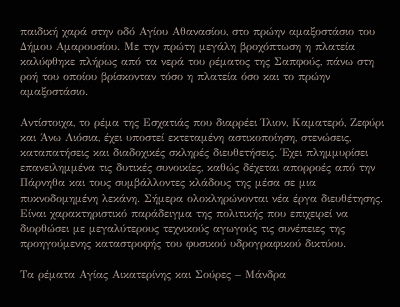παιδική χαρά στην οδό Αγίου Αθανασίου, στο πρώην αμαξοστάσιο του Δήμου Αμαρουσίου. Με την πρώτη μεγάλη βροχόπτωση η πλατεία καλύφθηκε πλήρως από τα νερά του ρέματος της Σαπφούς, πάνω στη ροή του οποίου βρίσκονταν τόσο η πλατεία όσο και το πρώην αμαξοστάσιο.

Αντίστοιχα, το ρέμα της Εσχατιάς που διαρρέει Ίλιον, Καματερό, Ζεφύρι και Άνω Λιόσια, έχει υποστεί εκτεταμένη αστικοποίηση, στενώσεις, καταπατήσεις και διαδοχικές σκληρές διευθετήσεις. Έχει πλημμυρίσει επανειλημμένα τις δυτικές συνοικίες, καθώς δέχεται απορροές από την Πάρνηθα και τους συμβάλλοντες κλάδους της μέσα σε μια πυκνοδομημένη λεκάνη. Σήμερα ολοκληρώνονται νέα έργα διευθέτησης. Είναι χαρακτηριστικό παράδειγμα της πολιτικής που επιχειρεί να διορθώσει με μεγαλύτερους τεχνικούς αγωγούς τις συνέπειες της προηγούμενης καταστροφής του φυσικού υδρογραφικού δικτύου.

Τα ρέματα Αγίας Αικατερίνης και Σούρες – Μάνδρα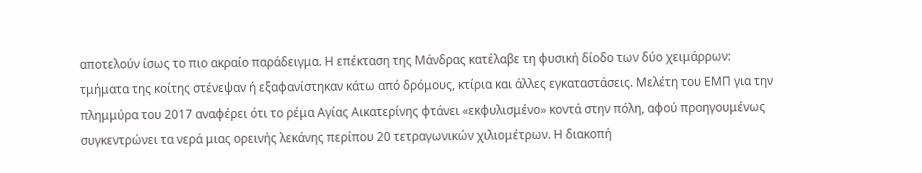αποτελούν ίσως το πιο ακραίο παράδειγμα. Η επέκταση της Μάνδρας κατέλαβε τη φυσική δίοδο των δύο χειμάρρων: τμήματα της κοίτης στένεψαν ή εξαφανίστηκαν κάτω από δρόμους, κτίρια και άλλες εγκαταστάσεις. Μελέτη του ΕΜΠ για την πλημμύρα του 2017 αναφέρει ότι το ρέμα Αγίας Αικατερίνης φτάνει «εκφυλισμένο» κοντά στην πόλη, αφού προηγουμένως συγκεντρώνει τα νερά μιας ορεινής λεκάνης περίπου 20 τετραγωνικών χιλιομέτρων. Η διακοπή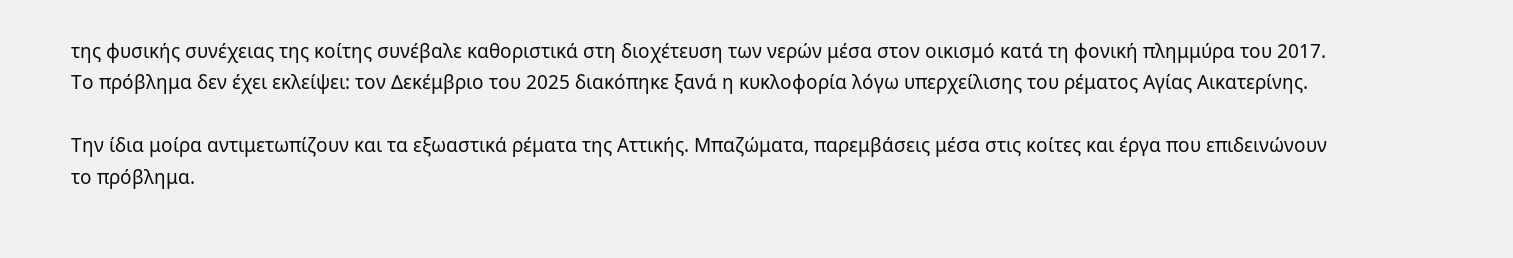της φυσικής συνέχειας της κοίτης συνέβαλε καθοριστικά στη διοχέτευση των νερών μέσα στον οικισμό κατά τη φονική πλημμύρα του 2017. Το πρόβλημα δεν έχει εκλείψει: τον Δεκέμβριο του 2025 διακόπηκε ξανά η κυκλοφορία λόγω υπερχείλισης του ρέματος Αγίας Αικατερίνης.

Την ίδια μοίρα αντιμετωπίζουν και τα εξωαστικά ρέματα της Αττικής. Μπαζώματα, παρεμβάσεις μέσα στις κοίτες και έργα που επιδεινώνουν το πρόβλημα.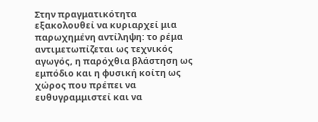Στην πραγματικότητα εξακολουθεί να κυριαρχεί μια παρωχημένη αντίληψη: το ρέμα αντιμετωπίζεται ως τεχνικός αγωγός, η παρόχθια βλάστηση ως εμπόδιο και η φυσική κοίτη ως χώρος που πρέπει να ευθυγραμμιστεί και να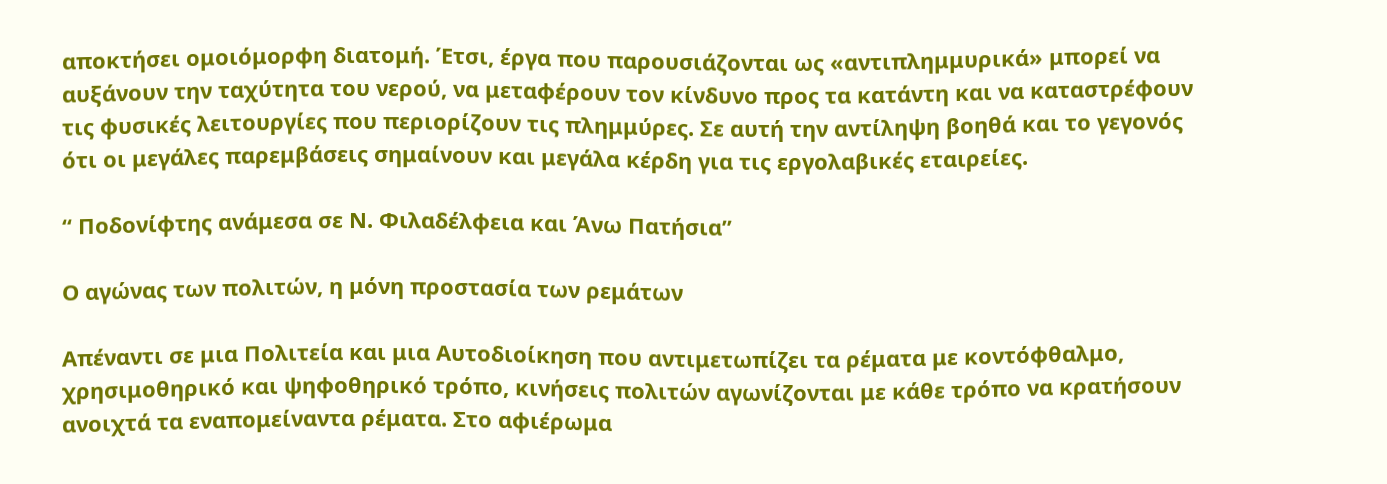αποκτήσει ομοιόμορφη διατομή. Έτσι, έργα που παρουσιάζονται ως «αντιπλημμυρικά» μπορεί να αυξάνουν την ταχύτητα του νερού, να μεταφέρουν τον κίνδυνο προς τα κατάντη και να καταστρέφουν τις φυσικές λειτουργίες που περιορίζουν τις πλημμύρες. Σε αυτή την αντίληψη βοηθά και το γεγονός ότι οι μεγάλες παρεμβάσεις σημαίνουν και μεγάλα κέρδη για τις εργολαβικές εταιρείες.

“ Ποδονίφτης ανάμεσα σε Ν. Φιλαδέλφεια και Άνω Πατήσια”

Ο αγώνας των πολιτών, η μόνη προστασία των ρεμάτων

Απέναντι σε μια Πολιτεία και μια Αυτοδιοίκηση που αντιμετωπίζει τα ρέματα με κοντόφθαλμο, χρησιμοθηρικό και ψηφοθηρικό τρόπο, κινήσεις πολιτών αγωνίζονται με κάθε τρόπο να κρατήσουν ανοιχτά τα εναπομείναντα ρέματα. Στο αφιέρωμα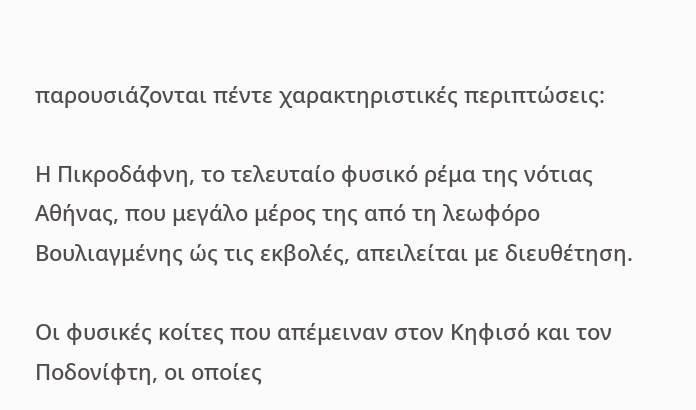παρουσιάζονται πέντε χαρακτηριστικές περιπτώσεις:

Η Πικροδάφνη, το τελευταίο φυσικό ρέμα της νότιας Αθήνας, που μεγάλο μέρος της από τη λεωφόρο Βουλιαγμένης ώς τις εκβολές, απειλείται με διευθέτηση.

Οι φυσικές κοίτες που απέμειναν στον Κηφισό και τον Ποδονίφτη, οι οποίες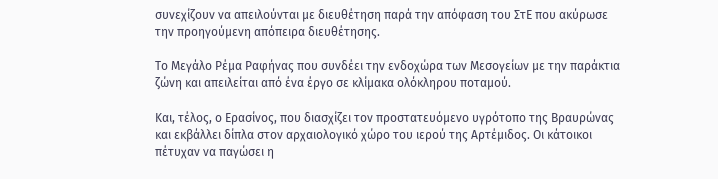συνεχίζουν να απειλούνται με διευθέτηση παρά την απόφαση του ΣτΕ που ακύρωσε την προηγούμενη απόπειρα διευθέτησης.

Το Μεγάλο Ρέμα Ραφήνας που συνδέει την ενδοχώρα των Μεσογείων με την παράκτια ζώνη και απειλείται από ένα έργο σε κλίμακα ολόκληρου ποταμού.

Και, τέλος, ο Ερασίνος, που διασχίζει τον προστατευόμενο υγρότοπο της Βραυρώνας και εκβάλλει δίπλα στον αρχαιολογικό χώρο του ιερού της Αρτέμιδος. Οι κάτοικοι πέτυχαν να παγώσει η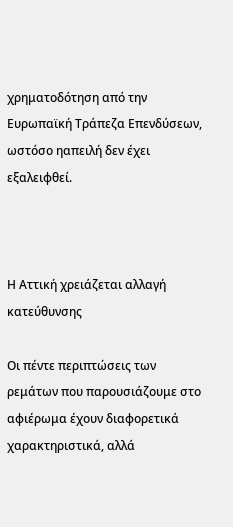χρηματοδότηση από την Ευρωπαϊκή Τράπεζα Επενδύσεων, ωστόσο ηαπειλή δεν έχει εξαλειφθεί.



Η Αττική χρειάζεται αλλαγή κατεύθυνσης

Οι πέντε περιπτώσεις των ρεμάτων που παρουσιάζουμε στο αφιέρωμα έχουν διαφορετικά χαρακτηριστικά, αλλά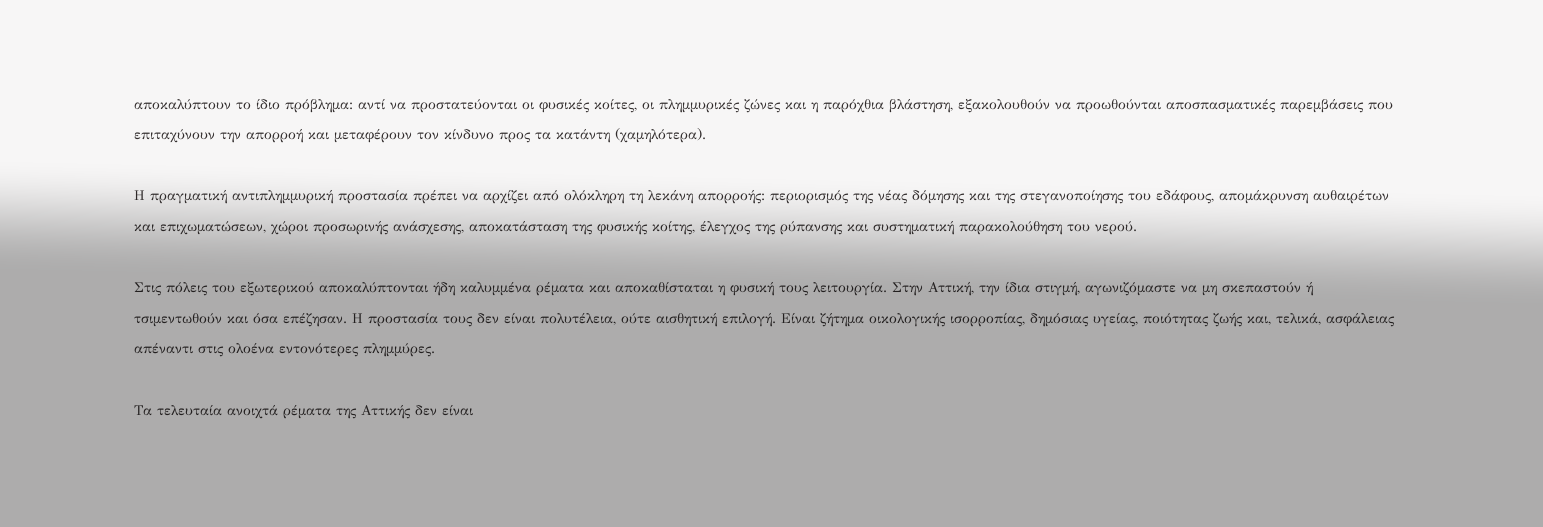αποκαλύπτουν το ίδιο πρόβλημα: αντί να προστατεύονται οι φυσικές κοίτες, οι πλημμυρικές ζώνες και η παρόχθια βλάστηση, εξακολουθούν να προωθούνται αποσπασματικές παρεμβάσεις που επιταχύνουν την απορροή και μεταφέρουν τον κίνδυνο προς τα κατάντη (χαμηλότερα).

Η πραγματική αντιπλημμυρική προστασία πρέπει να αρχίζει από ολόκληρη τη λεκάνη απορροής: περιορισμός της νέας δόμησης και της στεγανοποίησης του εδάφους, απομάκρυνση αυθαιρέτων και επιχωματώσεων, χώροι προσωρινής ανάσχεσης, αποκατάσταση της φυσικής κοίτης, έλεγχος της ρύπανσης και συστηματική παρακολούθηση του νερού.

Στις πόλεις του εξωτερικού αποκαλύπτονται ήδη καλυμμένα ρέματα και αποκαθίσταται η φυσική τους λειτουργία. Στην Αττική, την ίδια στιγμή, αγωνιζόμαστε να μη σκεπαστούν ή τσιμεντωθούν και όσα επέζησαν. Η προστασία τους δεν είναι πολυτέλεια, ούτε αισθητική επιλογή. Είναι ζήτημα οικολογικής ισορροπίας, δημόσιας υγείας, ποιότητας ζωής και, τελικά, ασφάλειας απέναντι στις ολοένα εντονότερες πλημμύρες.

Τα τελευταία ανοιχτά ρέματα της Αττικής δεν είναι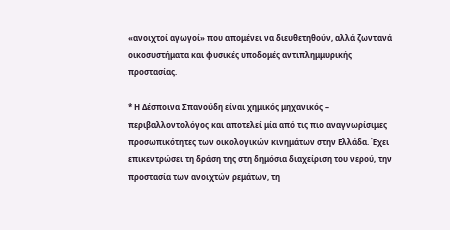«ανοιχτοί αγωγοί» που απομένει να διευθετηθούν, αλλά ζωντανά οικοσυστήματα και φυσικές υποδομές αντιπλημμυρικής προστασίας.

* Η Δέσποινα Σπανούδη είναι χημικός μηχανικός – περιβαλλοντολόγος και αποτελεί μία από τις πιο αναγνωρίσιμες προσωπικότητες των οικολογικών κινημάτων στην Ελλάδα. Έχει επικεντρώσει τη δράση της στη δημόσια διαχείριση του νερού, την προστασία των ανοιχτών ρεμάτων, τη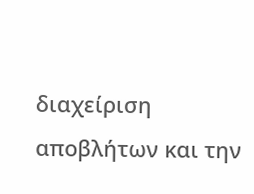διαχείριση αποβλήτων και την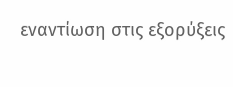εναντίωση στις εξορύξεις